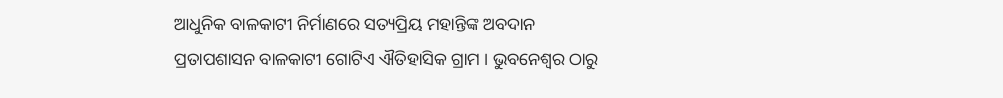ଆଧୁନିକ ବାଳକାଟୀ ନିର୍ମାଣରେ ସତ୍ୟପ୍ରିୟ ମହାନ୍ତିଙ୍କ ଅବଦାନ
ପ୍ରତାପଶାସନ ବାଳକାଟୀ ଗୋଟିଏ ଐତିହାସିକ ଗ୍ରାମ । ଭୁବନେଶ୍ୱର ଠାରୁ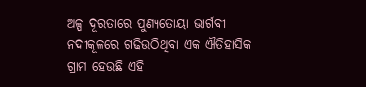ଅଳ୍ପ ଦୂରତାରେ ପୁଣ୍ୟତୋୟା ଭାର୍ଗବୀ ନଦୀକୂଳରେ ଗଢିଉଠିଥିବା ଏକ ଐତିହାସିକ ଗ୍ରାମ ହେଉଛି ଏହି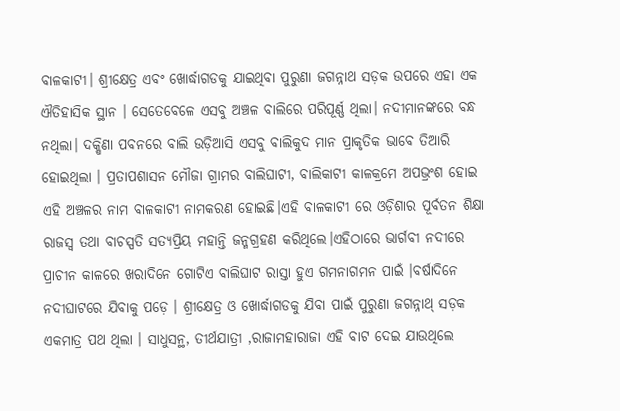ବାଳକାଟୀ। ଶ୍ରୀକ୍ଷେତ୍ର ଏବଂ ଖୋର୍ଦ୍ଧାଗଡକୁ ଯାଇଥିବା ପୁରୁଣା ଜଗନ୍ନାଥ ସଡ଼କ ଉପରେ ଏହା ଏକ ଐତିହାସିକ ସ୍ଥାନ । ସେତେବେଳେ ଏସବୁ ଅଞ୍ଚଳ ବାଲିରେ ପରିପୂର୍ଣ୍ଣ ଥିଲା। ନଦୀମାନଙ୍କରେ ବନ୍ଧ ନଥିଲା। ଦକ୍ଷିଣା ପବନରେ ବାଲି ଉଡ଼ିଆସି ଏସବୁ ବାଲିକୁଦ ମାନ ପ୍ରାକୃତିକ ଭାବେ ତିଆରି ହୋଇଥିଲା । ପ୍ରତାପଶାସନ ମୌଜା ଗ୍ରାମର ବାଲିଘାଟୀ, ବାଲିକାଟୀ କାଳକ୍ରମେ ଅପଭ୍ରଂଶ ହୋଇ ଏହି ଅଞ୍ଚଳର ନାମ ବାଳକାଟୀ ନାମକରଣ ହୋଇଛି।ଏହି ବାଳକାଟୀ ରେ ଓଡ଼ିଶାର ପୂର୍ବତନ ଶିକ୍ଷା ରାଜସ୍ଵ ତଥା ବାଚସ୍ପତି ସତ୍ୟପ୍ରିୟ ମହାନ୍ତି ଜନ୍ମଗ୍ରହଣ କରିଥିଲେ।ଏହିଠାରେ ଭାର୍ଗବୀ ନଦୀରେ ପ୍ରାଚୀନ କାଳରେ ଖରାଦିନେ ଗୋଟିଏ ବାଲିଘାଟ ରାସ୍ତା ହୁଏ ଗମନାଗମନ ପାଇଁ ।ବର୍ଷାଦିନେ ନଦୀଘାଟରେ ଯିବାକୁ ପଡ଼େ । ଶ୍ରୀକ୍ଷେତ୍ର ଓ ଖୋର୍ଦ୍ଧାଗଡକୁ ଯିବା ପାଇଁ ପୁରୁଣା ଜଗନ୍ନାଥ୍ ସଡ଼କ ଏକମାତ୍ର ପଥ ଥିଲା । ସାଧୁସନ୍ଥ, ତୀର୍ଥଯାତ୍ରୀ ,ରାଜାମହାରାଜା ଏହି ବାଟ ଦେଇ ଯାଉଥିଲେ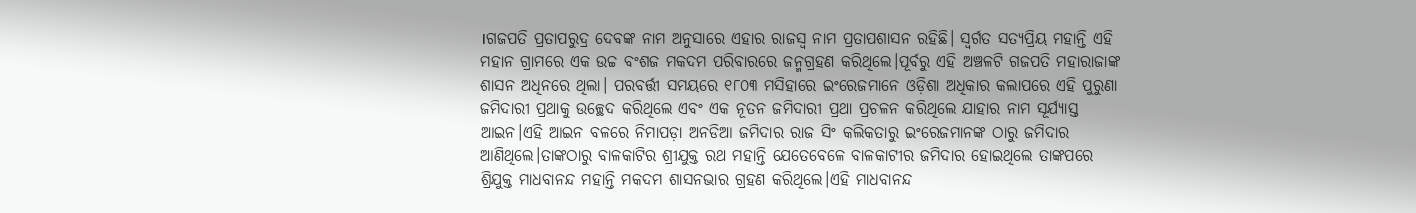।ଗଜପତି ପ୍ରତାପରୁଦ୍ର ଦେବଙ୍କ ନାମ ଅନୁସାରେ ଏହାର ରାଜସ୍ୱ ନାମ ପ୍ରତାପଶାସନ ରହିଛି। ସ୍ବର୍ଗତ ସତ୍ୟପ୍ରିୟ ମହାନ୍ତି ଏହି ମହାନ ଗ୍ରାମରେ ଏକ ଉଚ୍ଚ ବଂଶଜ ମକଦମ ପରିବାରରେ ଜନ୍ମଗ୍ରହଣ କରିଥିଲେ।ପୂର୍ବରୁ ଏହି ଅଞ୍ଚଳଟି ଗଜପତି ମହାରାଜାଙ୍କ ଶାସନ ଅଧିନରେ ଥିଲା। ପରବର୍ତ୍ତୀ ସମୟରେ ୧୮୦୩ ମସିହାରେ ଇଂରେଜମାନେ ଓଡ଼ିଶା ଅଧିକାର କଲାପରେ ଏହି ପୁରୁଣା ଜମିଦାରୀ ପ୍ରଥାକୁ ଉଚ୍ଛେଦ କରିଥିଲେ ଏବଂ ଏକ ନୂତନ ଜମିଦାରୀ ପ୍ରଥା ପ୍ରଚଳନ କରିଥିଲେ ଯାହାର ନାମ ସୂର୍ଯ୍ୟାସ୍ତ ଆଇନ।ଏହି ଆଇନ ବଳରେ ନିମାପଡ଼ା ଅନଡିଆ ଜମିଦାର ରାଜ ସିଂ କଲିକତାରୁ ଇଂରେଜମାନଙ୍କ ଠାରୁ ଜମିଦାର ଆଣିଥିଲେ।ତାଙ୍କଠାରୁ ବାଳକାଟିର ଶ୍ରୀଯୁକ୍ତ ରଥ ମହାନ୍ତି ଯେତେବେଳେ ବାଳକାଟୀର ଜମିଦାର ହୋଇଥିଲେ ତାଙ୍କପରେ ଶ୍ରିଯୁକ୍ତ ମାଧବାନନ୍ଦ ମହାନ୍ତି ମକଦମ ଶାସନଭାର ଗ୍ରହଣ କରିଥିଲେ।ଏହି ମାଧବାନନ୍ଦ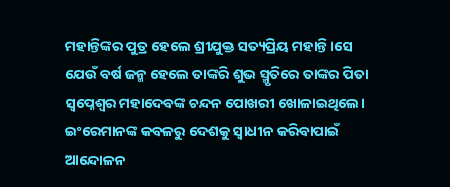ମହାନ୍ତିଙ୍କର ପୁତ୍ର ହେଲେ ଶ୍ରୀଯୁକ୍ତ ସତ୍ୟପ୍ରିୟ ମହାନ୍ତି।ସେ ଯେଉଁ ବର୍ଷ ଜନ୍ମ ହେଲେ ତାଙ୍କରି ଶୁଭ ସ୍ମୃତିରେ ତାଙ୍କର ପିତା ସ୍ୱପ୍ନେଶ୍ୱର ମହାଦେବଙ୍କ ଚନ୍ଦନ ପୋଖରୀ ଖୋଳାଇଥିଲେ। ଇଂରେମାନଙ୍କ କବଳରୁ ଦେଶକୁ ସ୍ଵାଧୀନ କରିବାପାଇଁ ଆନ୍ଦୋଳନ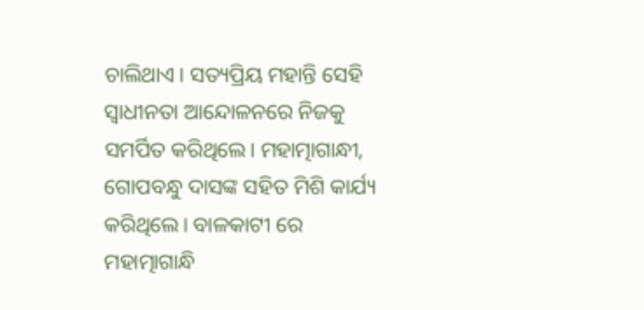ଚାଲିଥାଏ। ସତ୍ୟପ୍ରିୟ ମହାନ୍ତି ସେହି ସ୍ଵାଧୀନତା ଆନ୍ଦୋଳନରେ ନିଜକୁ ସମର୍ପିତ କରିଥିଲେ। ମହାତ୍ମାଗାନ୍ଧୀ, ଗୋପବନ୍ଧୁ ଦାସଙ୍କ ସହିତ ମିଶି କାର୍ଯ୍ୟ କରିଥିଲେ। ବାଳକାଟୀ ରେ ମହାତ୍ମାଗାନ୍ଧି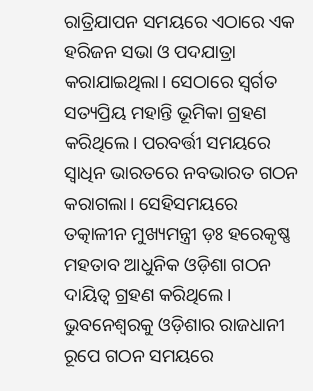ରାତ୍ରିଯାପନ ସମୟରେ ଏଠାରେ ଏକ ହରିଜନ ସଭା ଓ ପଦଯାତ୍ରା କରାଯାଇଥିଲା। ସେଠାରେ ସ୍ବର୍ଗତ ସତ୍ୟପ୍ରିୟ ମହାନ୍ତି ଭୂମିକା ଗ୍ରହଣ କରିଥିଲେ। ପରବର୍ତ୍ତୀ ସମୟରେ ସ୍ୱାଧିନ ଭାରତରେ ନବଭାରତ ଗଠନ କରାଗଲା। ସେହିସମୟରେ ତତ୍କାଳୀନ ମୁଖ୍ୟମନ୍ତ୍ରୀ ଡ଼ଃ ହରେକୃଷ୍ଣ ମହତାବ ଆଧୁନିକ ଓଡ଼ିଶା ଗଠନ ଦାୟିତ୍ଵ ଗ୍ରହଣ କରିଥିଲେ। ଭୁବନେଶ୍ୱରକୁ ଓଡ଼ିଶାର ରାଜଧାନୀ ରୂପେ ଗଠନ ସମୟରେ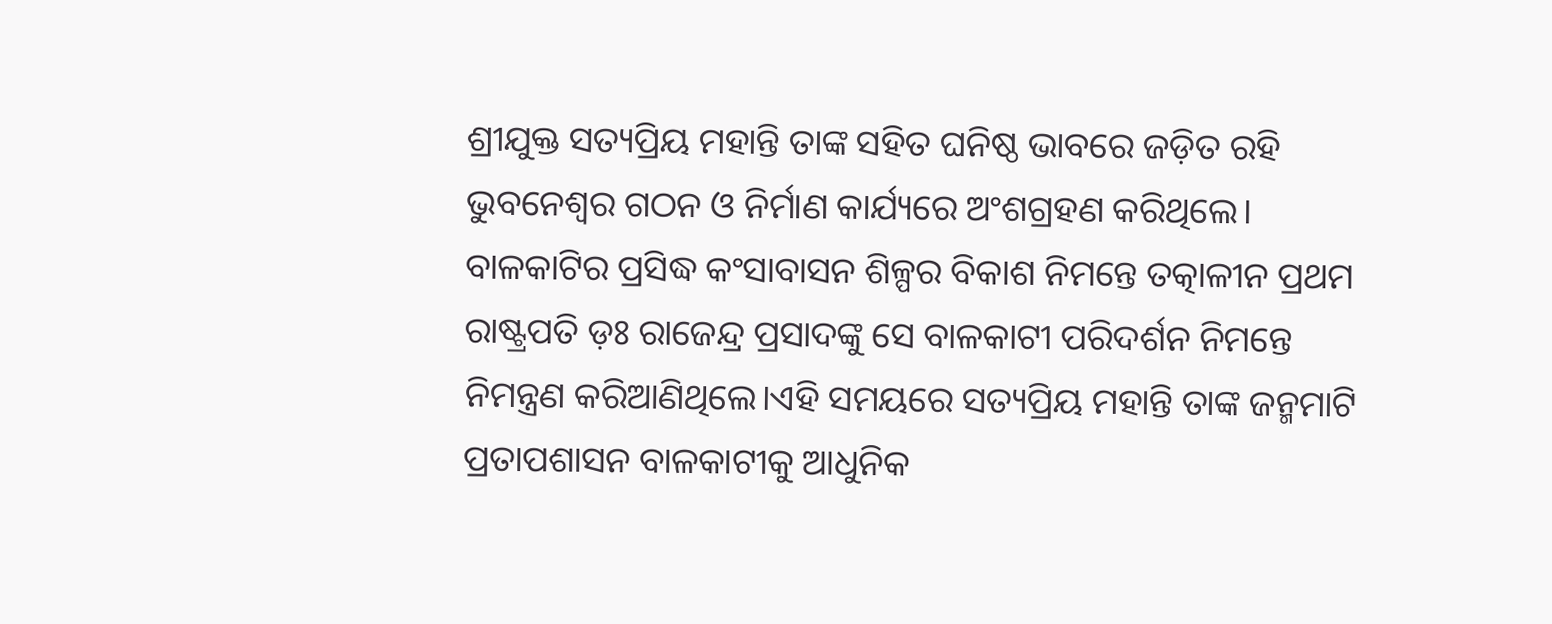ଶ୍ରୀଯୁକ୍ତ ସତ୍ୟପ୍ରିୟ ମହାନ୍ତି ତାଙ୍କ ସହିତ ଘନିଷ୍ଠ ଭାବରେ ଜଡ଼ିତ ରହି ଭୁବନେଶ୍ବର ଗଠନ ଓ ନିର୍ମାଣ କାର୍ଯ୍ୟରେ ଅଂଶଗ୍ରହଣ କରିଥିଲେ। ବାଳକାଟିର ପ୍ରସିଦ୍ଧ କଂସାବାସନ ଶିଳ୍ପର ବିକାଶ ନିମନ୍ତେ ତତ୍କାଳୀନ ପ୍ରଥମ ରାଷ୍ଟ୍ରପତି ଡ଼ଃ ରାଜେନ୍ଦ୍ର ପ୍ରସାଦଙ୍କୁ ସେ ବାଳକାଟୀ ପରିଦର୍ଶନ ନିମନ୍ତେ ନିମନ୍ତ୍ରଣ କରିଆଣିଥିଲେ।ଏହି ସମୟରେ ସତ୍ୟପ୍ରିୟ ମହାନ୍ତି ତାଙ୍କ ଜନ୍ମମାଟି ପ୍ରତାପଶାସନ ବାଳକାଟୀକୁ ଆଧୁନିକ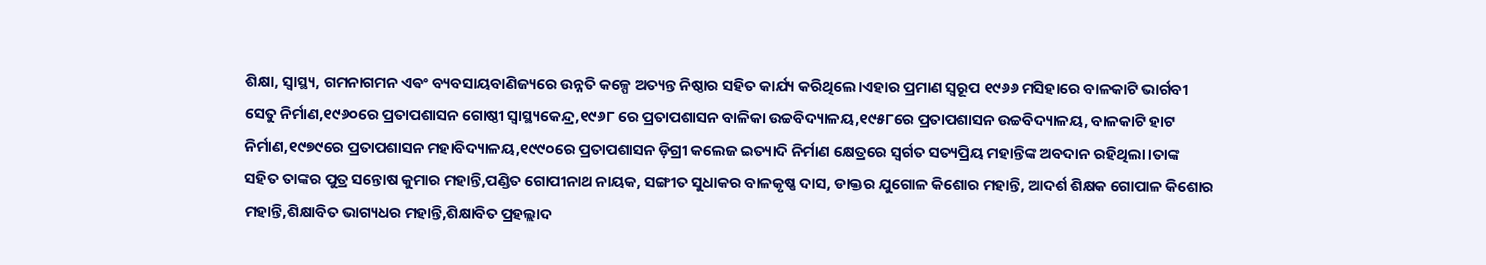ଶିକ୍ଷା, ସ୍ବାସ୍ଥ୍ୟ, ଗମନାଗମନ ଏଵଂ ବ୍ୟବସାୟବାଣିଜ୍ୟରେ ଉନ୍ନତି କଳ୍ପେ ଅତ୍ୟନ୍ତ ନିଷ୍ଠାର ସହିତ କାର୍ଯ୍ୟ କରିଥିଲେ।ଏହାର ପ୍ରମାଣ ସ୍ବରୂପ ୧୯୬୬ ମସିହାରେ ବାଳକାଟି ଭାର୍ଗବୀ ସେତୁ ନିର୍ମାଣ,୧୯୬୦ରେ ପ୍ରତାପଶାସନ ଗୋଷ୍ଠୀ ସ୍ବାସ୍ଥ୍ୟକେନ୍ଦ୍ର,୧୯୬୮ ରେ ପ୍ରତାପଶାସନ ବାଳିକା ଉଚ୍ଚବିଦ୍ୟାଳୟ,୧୯୫୮ରେ ପ୍ରତାପଶାସନ ଉଚ୍ଚବିଦ୍ୟାଳୟ, ବାଳକାଟି ହାଟ ନିର୍ମାଣ,୧୯୭୯ରେ ପ୍ରତାପଶାସନ ମହାବିଦ୍ୟାଳୟ,୧୯୯୦ରେ ପ୍ରତାପଶାସନ ଡ଼ିଗ୍ରୀ କଲେଜ ଇତ୍ୟାଦି ନିର୍ମାଣ କ୍ଷେତ୍ରରେ ସ୍ୱର୍ଗତ ସତ୍ୟପ୍ରିୟ ମହାନ୍ତିଙ୍କ ଅବଦାନ ରହିଥିଲା।ତାଙ୍କ ସହିତ ତାଙ୍କର ପୁତ୍ର ସନ୍ତୋଷ କୁମାର ମହାନ୍ତି,ପଣ୍ଡିତ ଗୋପୀନାଥ ନାୟକ, ସଙ୍ଗୀତ ସୁଧାକର ବାଳକୃଷ୍ଣ ଦାସ, ଡାକ୍ତର ଯୁଗୋଳ କିଶୋର ମହାନ୍ତି, ଆଦର୍ଶ ଶିକ୍ଷକ ଗୋପାଳ କିଶୋର ମହାନ୍ତି,ଶିକ୍ଷାବିତ ଭାଗ୍ୟଧର ମହାନ୍ତି,ଶିକ୍ଷାବିତ ପ୍ରହଲ୍ଲାଦ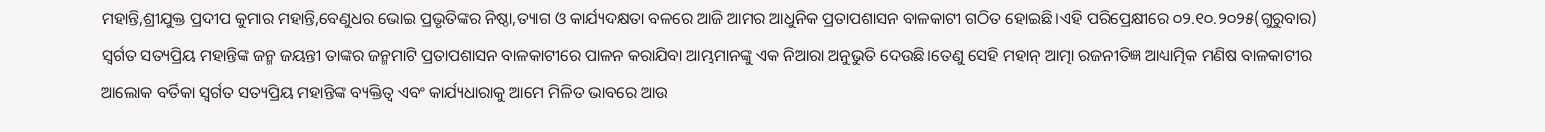ମହାନ୍ତି,ଶ୍ରୀଯୁକ୍ତ ପ୍ରଦୀପ କୁମାର ମହାନ୍ତି,ବେଣୁଧର ଭୋଇ ପ୍ରଭୃତିଙ୍କର ନିଷ୍ଠା,ତ୍ୟାଗ ଓ କାର୍ଯ୍ୟଦକ୍ଷତା ବଳରେ ଆଜି ଆମର ଆଧୁନିକ ପ୍ରତାପଶାସନ ବାଳକାଟୀ ଗଠିତ ହୋଇଛି।ଏହି ପରିପ୍ରେକ୍ଷୀରେ ୦୨.୧୦.୨୦୨୫(ଗୁରୁବାର) ସ୍ୱର୍ଗତ ସତ୍ୟପ୍ରିୟ ମହାନ୍ତିଙ୍କ ଜନ୍ମ ଜୟନ୍ତୀ ତାଙ୍କର ଜନ୍ମମାଟି ପ୍ରତାପଶାସନ ବାଳକାଟୀରେ ପାଳନ କରାଯିବା ଆମ୍ଭମାନଙ୍କୁ ଏକ ନିଆରା ଅନୁଭୁତି ଦେଉଛି।ତେଣୁ ସେହି ମହାନ୍ ଆତ୍ମା ରଜନୀତିଜ୍ଞ ଆଧ୍ୟାତ୍ମିକ ମଣିଷ ବାଳକାଟୀର ଆଲୋକ ବର୍ତିକା ସ୍ୱର୍ଗତ ସତ୍ୟପ୍ରିୟ ମହାନ୍ତିଙ୍କ ବ୍ୟକ୍ତିତ୍ଵ ଏବଂ କାର୍ଯ୍ୟଧାରାକୁ ଆମେ ମିଳିତ ଭାବରେ ଆଉ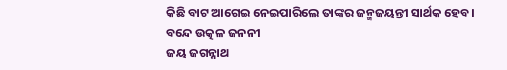କିଛି ବାଟ ଆଗେଇ ନେଇପାରିଲେ ତାଙ୍କର ଜନ୍ମଜୟନ୍ତୀ ସାର୍ଥକ ହେବ।
ବନ୍ଦେ ଉତ୍କଳ ଜନନୀ
ଜୟ ଜଗନ୍ନାଥ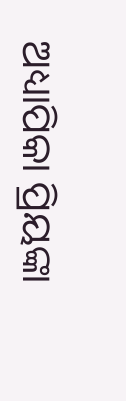ଅଧ୍ୟାପିକା ପ୍ରିୟଙ୍କା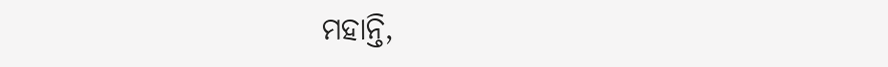ମହାନ୍ତି,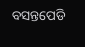ବସନ୍ତପେଡି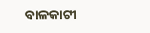ବାଳକାଟୀ